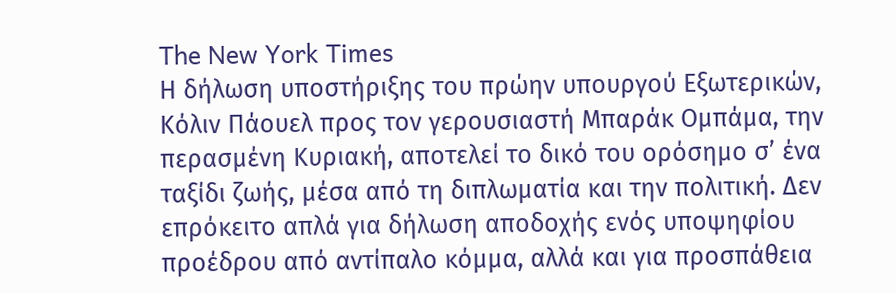The New York Times
Η δήλωση υποστήριξης του πρώην υπουργού Εξωτερικών, Κόλιν Πάουελ προς τον γερουσιαστή Μπαράκ Ομπάμα, την περασμένη Κυριακή, αποτελεί το δικό του ορόσημο σ’ ένα ταξίδι ζωής, μέσα από τη διπλωματία και την πολιτική. Δεν επρόκειτο απλά για δήλωση αποδοχής ενός υποψηφίου προέδρου από αντίπαλο κόμμα, αλλά και για προσπάθεια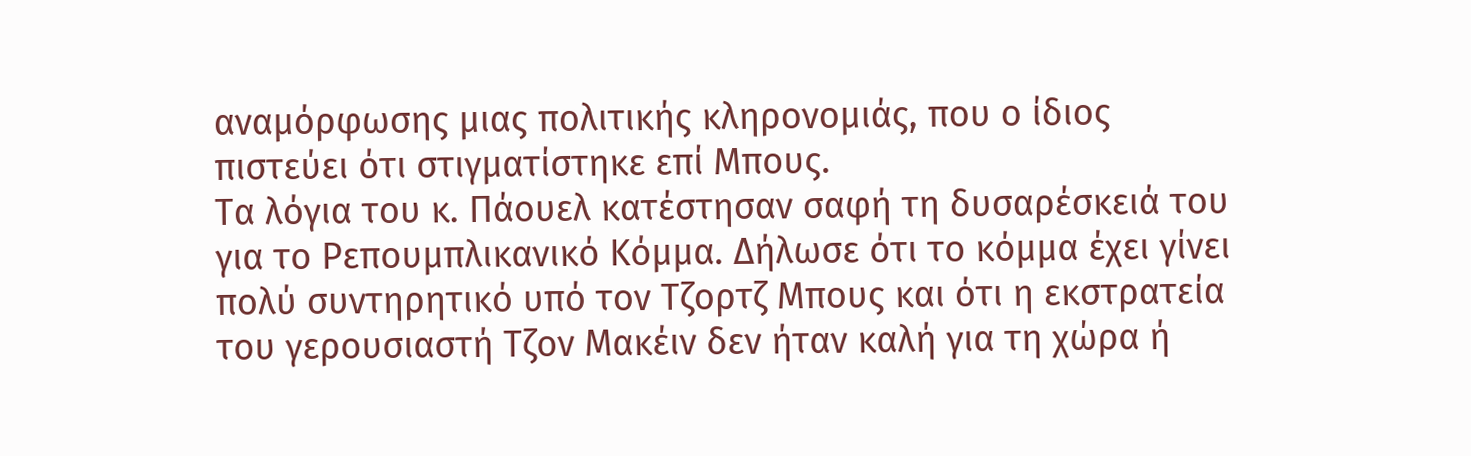αναμόρφωσης μιας πολιτικής κληρονομιάς, που ο ίδιος πιστεύει ότι στιγματίστηκε επί Μπους.
Τα λόγια του κ. Πάουελ κατέστησαν σαφή τη δυσαρέσκειά του για το Ρεπουμπλικανικό Κόμμα. Δήλωσε ότι το κόμμα έχει γίνει πολύ συντηρητικό υπό τον Τζορτζ Μπους και ότι η εκστρατεία του γερουσιαστή Τζον Μακέιν δεν ήταν καλή για τη χώρα ή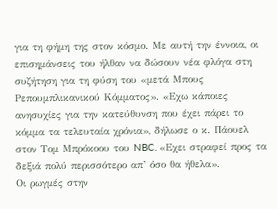για τη φήμη της στον κόσμο. Με αυτή την έννοια, οι επισημάνσεις του ήλθαν να δώσουν νέα φλόγα στη συζήτηση για τη φύση του «μετά Μπους Ρεπουμπλικανικού Κόμματος». «Εχω κάποιες ανησυχίες για την κατεύθυνση που έχει πάρει το κόμμα τα τελευταία χρόνια», δήλωσε ο κ. Πάουελ στον Τομ Μπρόκοου του NBC. «Εχει στραφεί προς τα δεξιά πολύ περισσότερο απ’ όσο θα ήθελα».
Οι ρωγμές στην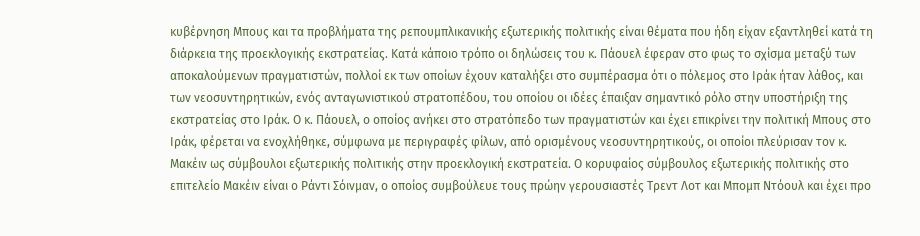κυβέρνηση Μπους και τα προβλήματα της ρεπουμπλικανικής εξωτερικής πολιτικής είναι θέματα που ήδη είχαν εξαντληθεί κατά τη διάρκεια της προεκλογικής εκστρατείας. Κατά κάποιο τρόπο οι δηλώσεις του κ. Πάουελ έφεραν στο φως το σχίσμα μεταξύ των αποκαλούμενων πραγματιστών, πολλοί εκ των οποίων έχουν καταλήξει στο συμπέρασμα ότι ο πόλεμος στο Ιράκ ήταν λάθος, και των νεοσυντηρητικών, ενός ανταγωνιστικού στρατοπέδου, του οποίου οι ιδέες έπαιξαν σημαντικό ρόλο στην υποστήριξη της εκστρατείας στο Ιράκ. Ο κ. Πάουελ, ο οποίος ανήκει στο στρατόπεδο των πραγματιστών και έχει επικρίνει την πολιτική Μπους στο Ιράκ, φέρεται να ενοχλήθηκε, σύμφωνα με περιγραφές φίλων, από ορισμένους νεοσυντηρητικούς, οι οποίοι πλεύρισαν τον κ. Μακέιν ως σύμβουλοι εξωτερικής πολιτικής στην προεκλογική εκστρατεία. Ο κορυφαίος σύμβουλος εξωτερικής πολιτικής στο επιτελείο Μακέιν είναι ο Ράντι Σόινμαν, ο οποίος συμβούλευε τους πρώην γερουσιαστές Τρεντ Λοτ και Μπομπ Ντόουλ και έχει προ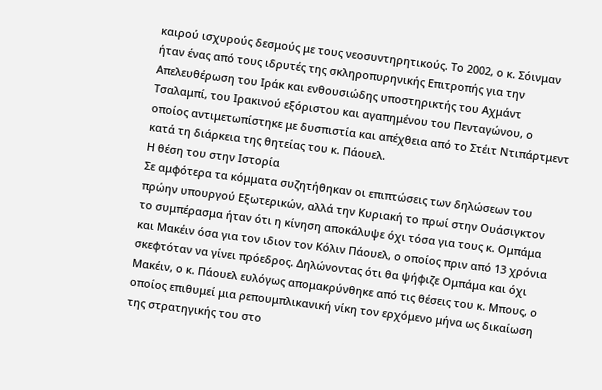καιρού ισχυρούς δεσμούς με τους νεοσυντηρητικούς. Το 2002, ο κ. Σόινμαν ήταν ένας από τους ιδρυτές της σκληροπυρηνικής Επιτροπής για την Απελευθέρωση του Ιράκ και ενθουσιώδης υποστηρικτής του Αχμάντ Τσαλαμπί, του Ιρακινού εξόριστου και αγαπημένου του Πενταγώνου, ο οποίος αντιμετωπίστηκε με δυσπιστία και απέχθεια από το Στέιτ Ντιπάρτμεντ κατά τη διάρκεια της θητείας του κ. Πάουελ.
Η θέση του στην Ιστορία
Σε αμφότερα τα κόμματα συζητήθηκαν οι επιπτώσεις των δηλώσεων του πρώην υπουργού Εξωτερικών, αλλά την Κυριακή το πρωί στην Ουάσιγκτον το συμπέρασμα ήταν ότι η κίνηση αποκάλυψε όχι τόσα για τους κ. Ομπάμα και Μακέιν όσα για τον ιδιον τον Κόλιν Πάουελ, ο οποίος πριν από 13 χρόνια σκεφτόταν να γίνει πρόεδρος. Δηλώνοντας ότι θα ψήφιζε Ομπάμα και όχι Μακέιν, ο κ. Πάουελ ευλόγως απομακρύνθηκε από τις θέσεις του κ. Μπους, ο οποίος επιθυμεί μια ρεπουμπλικανική νίκη τον ερχόμενο μήνα ως δικαίωση της στρατηγικής του στο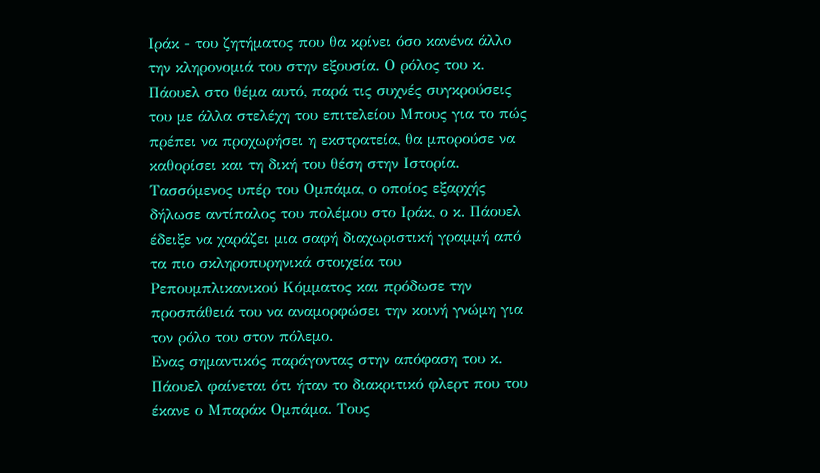Ιράκ - του ζητήματος που θα κρίνει όσο κανένα άλλο την κληρονομιά του στην εξουσία. Ο ρόλος του κ. Πάουελ στο θέμα αυτό, παρά τις συχνές συγκρούσεις του με άλλα στελέχη του επιτελείου Μπους για το πώς πρέπει να προχωρήσει η εκστρατεία, θα μπορούσε να καθορίσει και τη δική του θέση στην Ιστορία. Τασσόμενος υπέρ του Ομπάμα, ο οποίος εξαρχής δήλωσε αντίπαλος του πολέμου στο Ιράκ, ο κ. Πάουελ έδειξε να χαράζει μια σαφή διαχωριστική γραμμή από τα πιο σκληροπυρηνικά στοιχεία του Ρεπουμπλικανικού Κόμματος και πρόδωσε την προσπάθειά του να αναμορφώσει την κοινή γνώμη για τον ρόλο του στον πόλεμο.
Ενας σημαντικός παράγοντας στην απόφαση του κ. Πάουελ φαίνεται ότι ήταν το διακριτικό φλερτ που του έκανε ο Μπαράκ Ομπάμα. Τους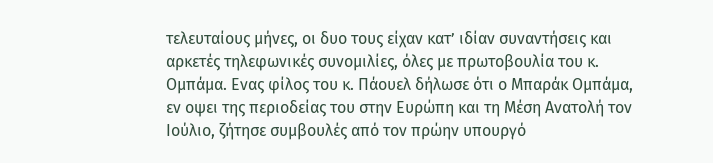τελευταίους μήνες, οι δυο τους είχαν κατ’ ιδίαν συναντήσεις και αρκετές τηλεφωνικές συνομιλίες, όλες με πρωτοβουλία του κ. Ομπάμα. Ενας φίλος του κ. Πάουελ δήλωσε ότι ο Μπαράκ Ομπάμα, εν οψει της περιοδείας του στην Ευρώπη και τη Μέση Ανατολή τον Ιούλιο, ζήτησε συμβουλές από τον πρώην υπουργό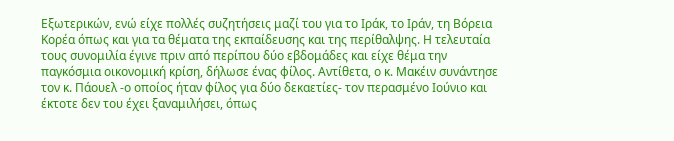Εξωτερικών, ενώ είχε πολλές συζητήσεις μαζί του για το Ιράκ, το Ιράν, τη Βόρεια Κορέα όπως και για τα θέματα της εκπαίδευσης και της περίθαλψης. Η τελευταία τους συνομιλία έγινε πριν από περίπου δύο εβδομάδες και είχε θέμα την παγκόσμια οικονομική κρίση, δήλωσε ένας φίλος. Αντίθετα, ο κ. Μακέιν συνάντησε τον κ. Πάουελ -ο οποίος ήταν φίλος για δύο δεκαετίες- τον περασμένο Ιούνιο και έκτοτε δεν του έχει ξαναμιλήσει, όπως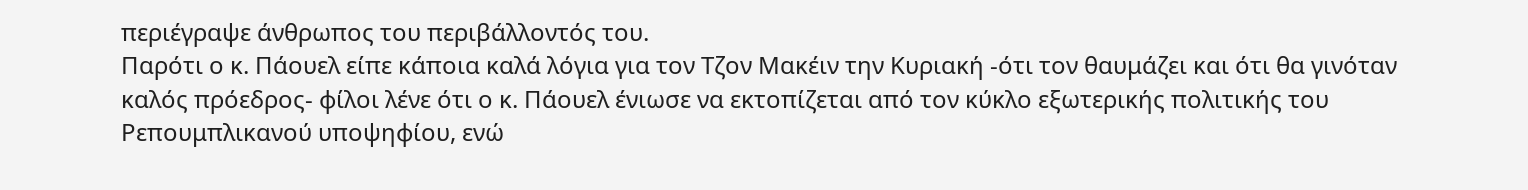περιέγραψε άνθρωπος του περιβάλλοντός του.
Παρότι ο κ. Πάουελ είπε κάποια καλά λόγια για τον Τζον Μακέιν την Κυριακή -ότι τον θαυμάζει και ότι θα γινόταν καλός πρόεδρος- φίλοι λένε ότι ο κ. Πάουελ ένιωσε να εκτοπίζεται από τον κύκλο εξωτερικής πολιτικής του Ρεπουμπλικανού υποψηφίου, ενώ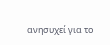ανησυχεί για το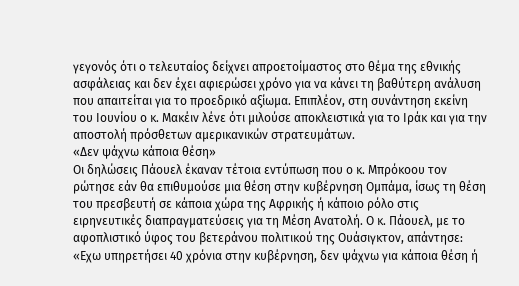γεγονός ότι ο τελευταίος δείχνει απροετοίμαστος στο θέμα της εθνικής ασφάλειας και δεν έχει αφιερώσει χρόνο για να κάνει τη βαθύτερη ανάλυση που απαιτείται για το προεδρικό αξίωμα. Επιπλέον, στη συνάντηση εκείνη του Ιουνίου ο κ. Μακέιν λένε ότι μιλούσε αποκλειστικά για το Ιράκ και για την αποστολή πρόσθετων αμερικανικών στρατευμάτων.
«Δεν ψάχνω κάποια θέση»
Οι δηλώσεις Πάουελ έκαναν τέτοια εντύπωση που ο κ. Μπρόκοου τον ρώτησε εάν θα επιθυμούσε μια θέση στην κυβέρνηση Ομπάμα, ίσως τη θέση του πρεσβευτή σε κάποια χώρα της Αφρικής ή κάποιο ρόλο στις ειρηνευτικές διαπραγματεύσεις για τη Μέση Ανατολή. Ο κ. Πάουελ, με το αφοπλιστικό ύφος του βετεράνου πολιτικού της Ουάσιγκτον, απάντησε: «Εχω υπηρετήσει 40 χρόνια στην κυβέρνηση, δεν ψάχνω για κάποια θέση ή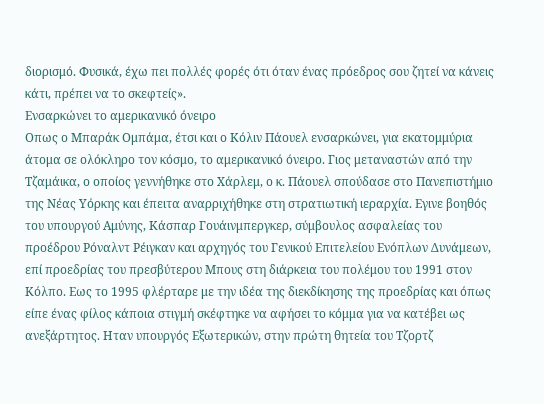διορισμό. Φυσικά, έχω πει πολλές φορές ότι όταν ένας πρόεδρος σου ζητεί να κάνεις κάτι, πρέπει να το σκεφτείς».
Eνσαρκώνει το αμερικανικό όνειρο
Οπως ο Μπαράκ Ομπάμα, έτσι και ο Κόλιν Πάουελ ενσαρκώνει, για εκατομμύρια άτομα σε ολόκληρο τον κόσμο, το αμερικανικό όνειρο. Γιος μεταναστών από την Τζαμάικα, ο οποίος γεννήθηκε στο Χάρλεμ, ο κ. Πάουελ σπούδασε στο Πανεπιστήμιο της Νέας Υόρκης και έπειτα αναρριχήθηκε στη στρατιωτική ιεραρχία. Εγινε βοηθός του υπουργού Αμύνης, Κάσπαρ Γουάινμπεργκερ, σύμβουλος ασφαλείας του προέδρου Ρόναλντ Ρέιγκαν και αρχηγός του Γενικού Επιτελείου Ενόπλων Δυνάμεων, επί προεδρίας του πρεσβύτερου Μπους στη διάρκεια του πολέμου του 1991 στον Κόλπο. Εως το 1995 φλέρταρε με την ιδέα της διεκδίκησης της προεδρίας και όπως είπε ένας φίλος κάποια στιγμή σκέφτηκε να αφήσει το κόμμα για να κατέβει ως ανεξάρτητος. Ηταν υπουργός Εξωτερικών, στην πρώτη θητεία του Τζορτζ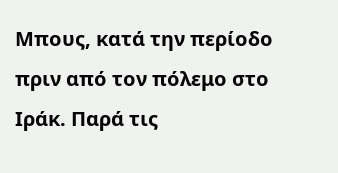Μπους, κατά την περίοδο πριν από τον πόλεμο στο Ιράκ. Παρά τις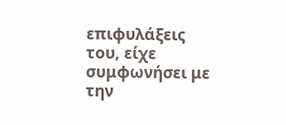επιφυλάξεις του, είχε συμφωνήσει με την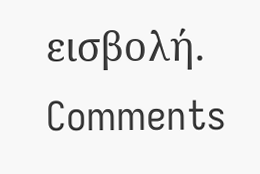εισβολή.
Comments